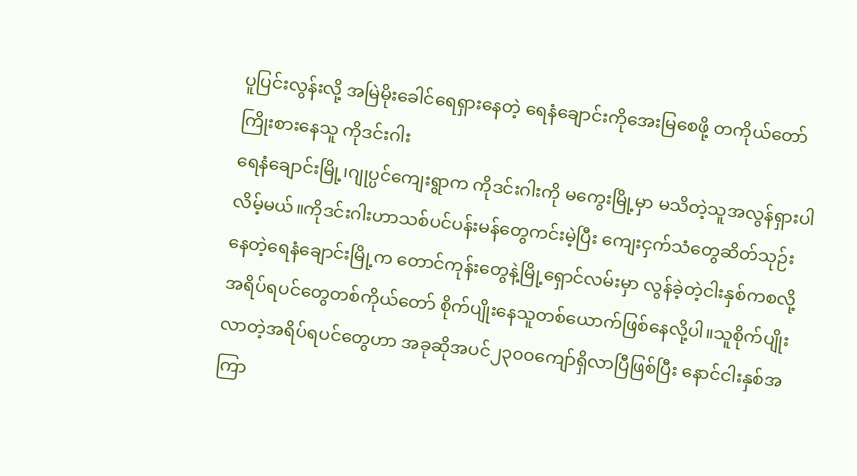ပူပြင်းလွန်းလို့ အမြဲမိုးခေါင်ရေရှားနေတဲ့ ရေနံချောင်းကိုအေးမြစေဖို့ တကိုယ်တော်ကြိုးစားနေသူ ကိုဒင်းဂါး
ရေနံချောင်းမြို့၊ဂျုပ္ပင်ကျေးရွာက ကိုဒင်းဂါးကို မကွေးမြို့မှာ မသိတဲ့သူအလွန်ရှားပါလိမ့်မယ်။ကိုဒင်းဂါးဟာသစ်ပင်ပန်းမန်တွေကင်းမဲ့ပြီး ကျေးငှက်သံတွေဆိတ်သုဉ်းနေတဲ့ရေနံချောင်းမြို့က တောင်ကုန်းတွေနဲ့မြို့ရှောင်လမ်းမှာ လွန်ခဲ့တဲ့ငါးနှစ်ကစလို့ အရိပ်ရပင်တွေတစ်ကိုယ်တော် စိုက်ပျိုးနေသူတစ်ယောက်ဖြစ်နေလို့ပါ။သူစိုက်ပျိုးလာတဲ့အရိပ်ရပင်တွေဟာ အခုဆိုအပင်၂၃၀၀ကျော်ရှိလာပြီဖြစ်ပြီး နောင်ငါးနှစ်အကြာ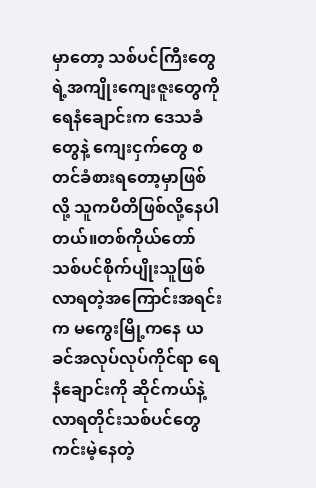မှာတော့ သစ်ပင်ကြီးတွေရဲ့အကျိုးကျေးဇူးတွေကိုရေနံချောင်းက ဒေသခံတွေနဲ့ ကျေးငှက်တွေ စတင်ခံစားရတော့မှာဖြစ်လို့ သူကပီတိဖြစ်လို့နေပါတယ်။တစ်ကိုယ်တော် သစ်ပင်စိုက်ပျိုးသူဖြစ်လာရတဲ့အကြောင်းအရင်းက မကွေးမြို့ကနေ ယခင်အလုပ်လုပ်ကိုင်ရာ ရေနံချောင်းကို ဆိုင်ကယ်နဲ့လာရတိုင်းသစ်ပင်တွေကင်းမဲ့နေတဲ့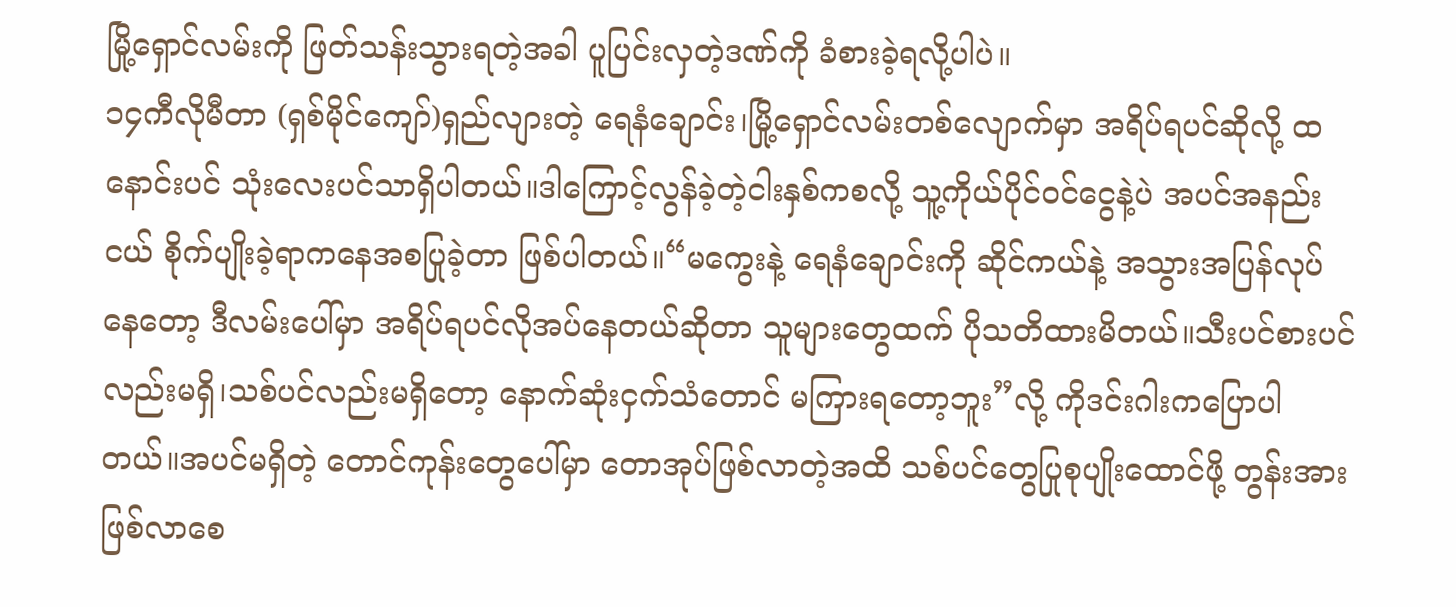မြို့ရှောင်လမ်းကို ဖြတ်သန်းသွားရတဲ့အခါ ပူပြင်းလှတဲ့ဒဏ်ကို ခံစားခဲ့ရလို့ပါပဲ။
၁၄ကီလိုမီတာ (ရှစ်မိုင်ကျော်)ရှည်လျားတဲ့ ရေနံချောင်း၊မြို့ရှောင်လမ်းတစ်လျောက်မှာ အရိပ်ရပင်ဆိုလို့ ထနောင်းပင် သုံးလေးပင်သာရှိပါတယ်။ဒါကြောင့်လွန်ခဲ့တဲ့ငါးနှစ်ကစလို့ သူ့ကိုယ်ပိုင်ဝင်ငွေနဲ့ပဲ အပင်အနည်းငယ် စိုက်ပျိုးခဲ့ရာကနေအစပြုခဲ့တာ ဖြစ်ပါတယ်။“မကွေးနဲ့ ရေနံချောင်းကို ဆိုင်ကယ်နဲ့ အသွားအပြန်လုပ်နေတော့ ဒီလမ်းပေါ်မှာ အရိပ်ရပင်လိုအပ်နေတယ်ဆိုတာ သူများတွေထက် ပိုသတိထားမိတယ်။သီးပင်စားပင်လည်းမရှိ၊သစ်ပင်လည်းမရှိတော့ နောက်ဆုံးငှက်သံတောင် မကြားရတော့ဘူး”လို့ ကိုဒင်းဂါးကပြောပါတယ်။အပင်မရှိတဲ့ တောင်ကုန်းတွေပေါ်မှာ တောအုပ်ဖြစ်လာတဲ့အထိ သစ်ပင်တွေပြုစုပျိုးထောင်ဖို့ တွန်းအားဖြစ်လာစေ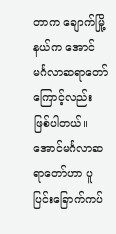တာက ချောက်မြို့နယ်က အောင်မင်္ဂလာဆရာတော်ကြောင့်လည်း ဖြစ်ပါတယ်။အောင်မင်္ဂလာဆရာတော်ဟာ ပူပြင်းခြောက်ကပ်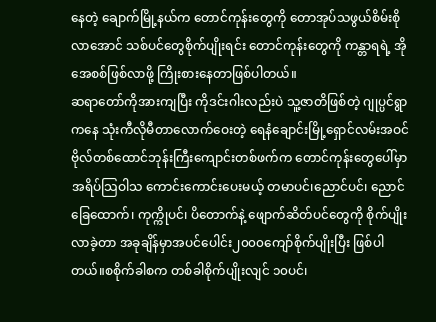နေတဲ့ ချောက်မြို့နယ်က တောင်ကုန်းတွေကို တောအုပ်သဖွယ်စိမ်းစိုလာအောင် သစ်ပင်တွေစိုက်ပျိုးရင်း တောင်ကုန်းတွေကို ကန္တာရရဲ့ အိုအေစစ်ဖြစ်လာဖို့ ကြိုးစားနေတာဖြစ်ပါတယ်။
ဆရာတော်ကိုအားကျပြီး ကိုဒင်းဂါးလည်းပဲ သူ့ဇာတိဖြစ်တဲ့ ဂျုပ္ပင်ရွာကနေ သုံးကီလိုမီတာလောက်ဝေးတဲ့ ရေနံချောင်းမြို့ရှောင်လမ်းအဝင် ဗိုလ်တစ်ထောင်ဘုန်းကြီးကျောင်းတစ်ဖက်က တောင်ကုန်းတွေပေါ်မှာအရိပ်သြဝါသ ကောင်းကောင်းပေးမယ့် တမာပင်၊ညောင်ပင်၊ ညောင်ခြေထောက်၊ ကုက္ကိုပင်၊ ပိတောက်နဲ့ ဖျောက်ဆိတ်ပင်တွေကို စိုက်ပျိုးလာခဲ့တာ အခုချိန်မှာအပင်ပေါင်း၂၀၀၀ကျော်စိုက်ပျိုးပြီး ဖြစ်ပါတယ်။စစိုက်ခါစက တစ်ခါစိုက်ပျိုးလျင် ၁၀ပင်၊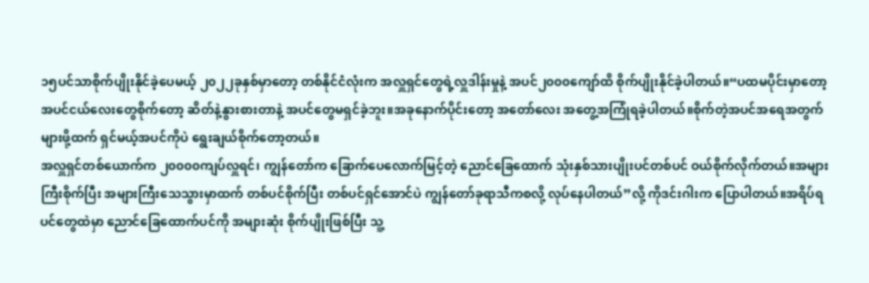၁၅ပင်သာစိုက်ပျိုးနိုင်ခဲ့ပေမယ့် ၂၀၂၂ခုနှစ်မှာတော့ တစ်နိုင်ငံလုံးက အလှူရှင်တွေရဲ့လှူဒါန်းမှုနဲ့ အပင်၂၀၀၀ကျော်ထိ စိုက်ပျိုးနိုင်ခဲ့ပါတယ်။“ပထမပိုင်းမှာတော့ အပင်ငယ်လေးတွေစိုက်တော့ ဆိတ်နဲ့နွားစားတာနဲ့ အပင်တွေမရှင်ခဲ့ဘူး။အခုနောက်ပိုင်းတော့ အတော်လေး အတွေ့အကြုံရခဲ့ပါတယ်။စိုက်တဲ့အပင်အရေအတွက်များဖို့ထက် ရှင်မယ့်အပင်ကိုပဲ ရွေးချယ်စိုက်တော့တယ်။
အလှူရှင်တစ်ယောက်က ၂၀၀၀၀ကျပ်လှူရင်၊ ကျွန်တော်က ခြောက်ပေလောက်မြင့်တဲ့ ညောင်ခြေထောက် သုံးနှစ်သားပျိုးပင်တစ်ပင် ဝယ်စိုက်လိုက်တယ်။အများကြီးစိုက်ပြီး အများကြီးသေသွားမှာထက် တစ်ပင်စိုက်ပြီး တစ်ပင်ရှင်အောင်ပဲ ကျွန်တော်ခုရာသီကစလို့ လုပ်နေပါတယ်”လို့ ကိုဒင်းဂါးက ပြောပါတယ်။အရိပ်ရပင်တွေထဲမှာ ညောင်ခြေထောက်ပင်ကို အများဆုံး စိုက်ပျိုးဖြစ်ပြီး သူ့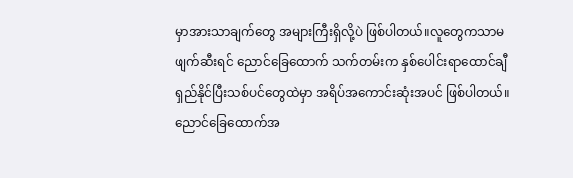မှာအားသာချက်တွေ အများကြီးရှိလို့ပဲ ဖြစ်ပါတယ်။လူတွေကသာမဖျက်ဆီးရင် ညောင်ခြေထောက် သက်တမ်းက နှစ်ပေါင်းရာထောင်ချီရှည်နိုင်ပြီးသစ်ပင်တွေထဲမှာ အရိပ်အကောင်းဆုံးအပင် ဖြစ်ပါတယ်။ညောင်ခြေထောက်အ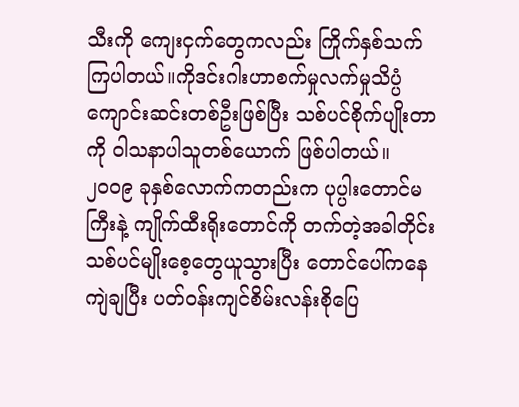သီးကို ကျေးငှက်တွေကလည်း ကြိုက်နှစ်သက်ကြပါတယ်။ကိုဒင်းဂါးဟာစက်မှုလက်မှုသိပ္ပံ ကျောင်းဆင်းတစ်ဦးဖြစ်ပြီး သစ်ပင်စိုက်ပျိုးတာကို ဝါသနာပါသူတစ်ယောက် ဖြစ်ပါတယ်။
၂၀၀၉ ခုနှစ်လောက်ကတည်းက ပုပ္ပါးတောင်မကြီးနဲ့ ကျိုက်ထီးရိုးတောင်ကို တက်တဲ့အခါတိုင်း သစ်ပင်မျိုးစေ့တွေယူသွားပြီး တောင်ပေါ်ကနေကျဲချပြီး ပတ်ဝန်းကျင်စိမ်းလန်းစိုပြေ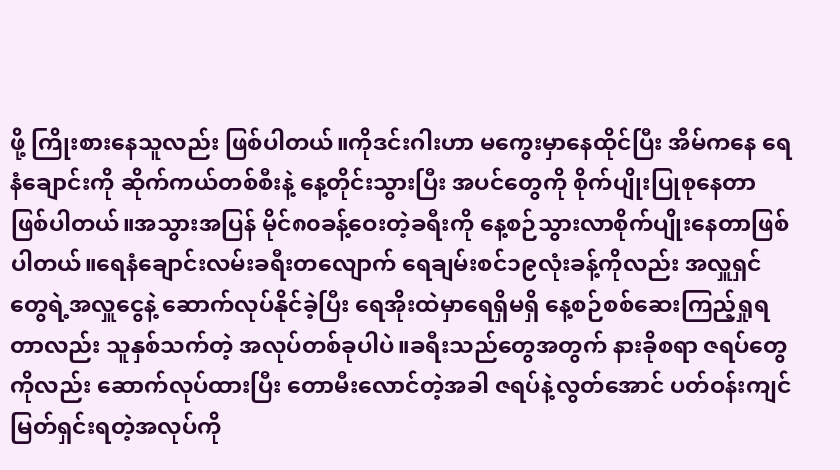ဖို့ ကြိုးစားနေသူလည်း ဖြစ်ပါတယ်။ကိုဒင်းဂါးဟာ မကွေးမှာနေထိုင်ပြီး အိမ်ကနေ ရေနံချောင်းကို ဆိုက်ကယ်တစ်စီးနဲ့ နေ့တိုင်းသွားပြီး အပင်တွေကို စိုက်ပျိုးပြုစုနေတာ ဖြစ်ပါတယ်။အသွားအပြန် မိုင်၈၀ခန့်ဝေးတဲ့ခရီးကို နေ့စဉ်သွားလာစိုက်ပျိုးနေတာဖြစ်ပါတယ်။ရေနံချောင်းလမ်းခရီးတလျောက် ရေချမ်းစင်၁၉လုံးခန့်ကိုလည်း အလှူရှင်တွေရဲ့အလှူငွေနဲ့ ဆောက်လုပ်နိုင်ခဲ့ပြီး ရေအိုးထဲမှာရေရှိမရှိ နေ့စဉ်စစ်ဆေးကြည့်ရှုရတာလည်း သူနှစ်သက်တဲ့ အလုပ်တစ်ခုပါပဲ။ခရီးသည်တွေအတွက် နားခိုစရာ ဇရပ်တွေကိုလည်း ဆောက်လုပ်ထားပြီး တောမီးလောင်တဲ့အခါ ဇရပ်နဲ့လွတ်အောင် ပတ်ဝန်းကျင် မြတ်ရှင်းရတဲ့အလုပ်ကို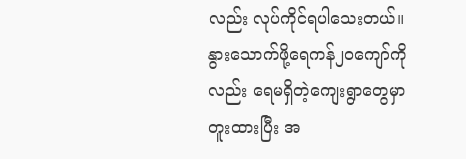လည်း လုပ်ကိုင်ရပါသေးတယ်။
နွားသောက်ဖို့ရေကန်၂၀ကျော်ကိုလည်း ရေမရှိတဲ့ကျေးရွာတွေမှာ တူးထားပြီး အ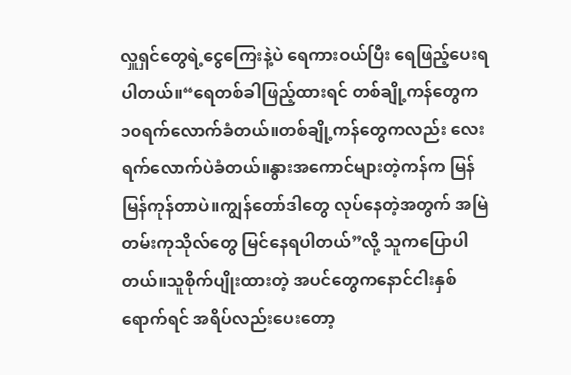လှူရှင်တွေရဲ့ငွေကြေးနဲ့ပဲ ရေကားဝယ်ပြီး ရေဖြည့်ပေးရပါတယ်။“ရေတစ်ခါဖြည့်ထားရင် တစ်ချို့ကန်တွေက ၁၀ရက်လောက်ခံတယ်။တစ်ချို့ကန်တွေကလည်း လေးရက်လောက်ပဲခံတယ်။နွားအကောင်များတဲ့ကန်က မြန်မြန်ကုန်တာပဲ။ကျွန်တော်ဒါတွေ လုပ်နေတဲ့အတွက် အမြဲတမ်းကုသိုလ်တွေ မြင်နေရပါတယ်”လို့ သူကပြောပါတယ်။သူစိုက်ပျိုးထားတဲ့ အပင်တွေကနောင်ငါးနှစ်ရောက်ရင် အရိပ်လည်းပေးတော့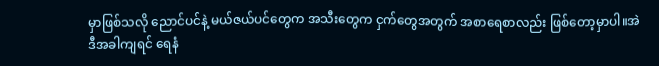မှာဖြစ်သလို ညောင်ပင်နဲ့ မယ်ဇယ်ပင်တွေက အသီးတွေက ငှက်တွေအတွက် အစာရေစာလည်း ဖြစ်တော့မှာပါ။အဲဒီအခါကျရင် ရေနံ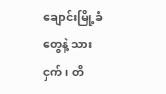ချောင်းမြို့ခံတွေနဲ့ သားငှက်၊ တိ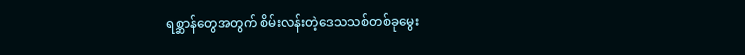ရစ္ဆာန်တွေအတွက် စိမ်းလန်းတဲ့ဒေသသစ်တစ်ခုမွေး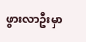ဖွားလာဦးမှာ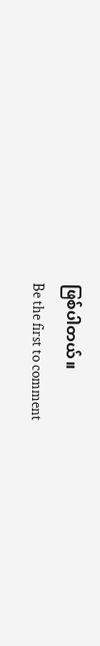ဖြစ်ပါတယ်။
Be the first to comment